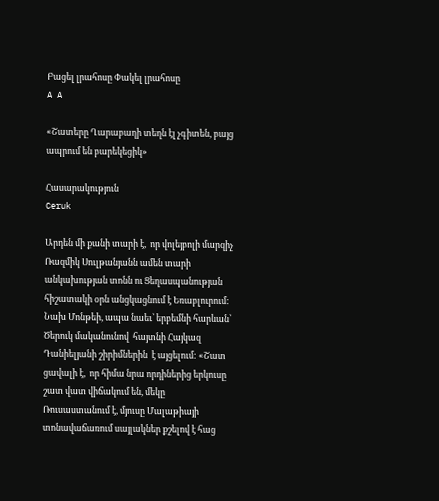Բացել լրահոսը Փակել լրահոսը
A A

«Շատերը Ղարաբաղի տեղն էլ չգիտեն, բայց ապրում են բարեկեցիկ»

Հասարակություն
Ceruk

Արդեն մի քանի տարի է,  որ վոլեյբոլի մարզիչ Ռազմիկ Սուլթանյանն ամեն տարի անկախության տոնն ու Ցեղասպանության հիշատակի օրն անցկացնում է Եռաբլուրում: Նախ Մոնթեի, ապա նաեւ՝ երբեմնի հարևան՝ Ծերուկ մականունով  հայտնի Հայկազ Դանիելյանի շիրիմներին  է այցելում: «Շատ ցավալի է,  որ հիմա նրա որդիներից երկուսը շատ վատ վիճակում են, մեկը Ռուսաստանում է, մյուսը Մալաթիայի տոնավաճառում սայլակներ քշելով է հաց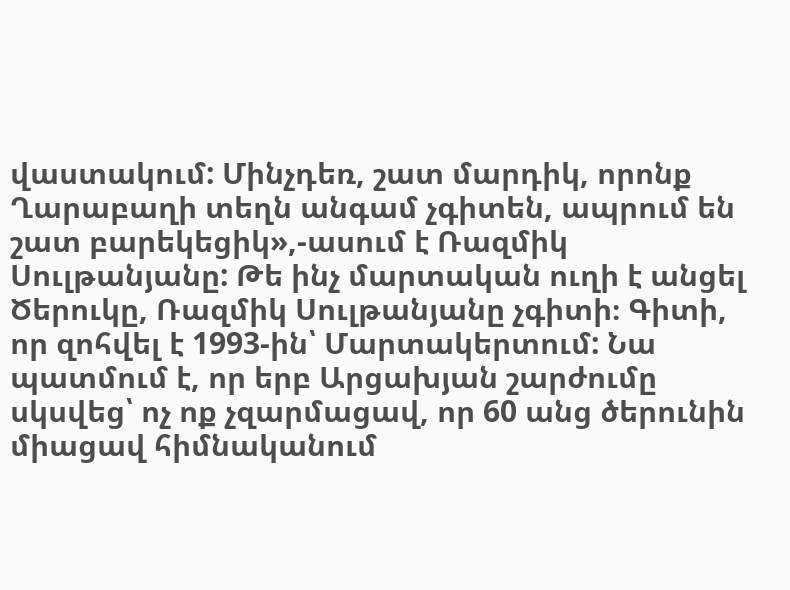վաստակում: Մինչդեռ, շատ մարդիկ, որոնք Ղարաբաղի տեղն անգամ չգիտեն, ապրում են շատ բարեկեցիկ»,-ասում է Ռազմիկ Սուլթանյանը: Թե ինչ մարտական ուղի է անցել Ծերուկը, Ռազմիկ Սուլթանյանը չգիտի։ Գիտի, որ զոհվել է 1993-ին՝ Մարտակերտում: Նա պատմում է, որ երբ Արցախյան շարժումը սկսվեց՝ ոչ ոք չզարմացավ, որ 60 անց ծերունին միացավ հիմնականում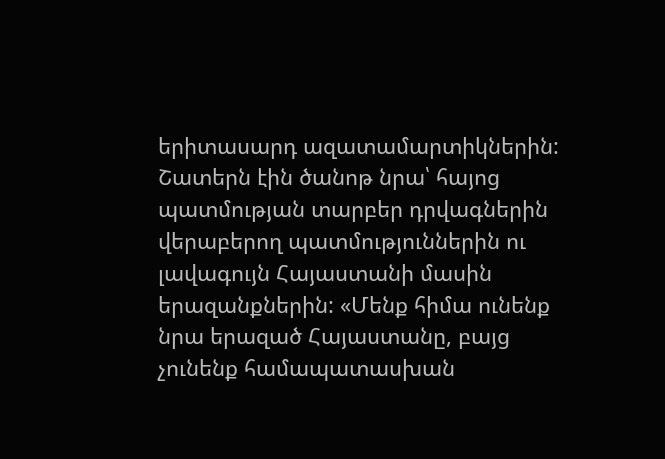երիտասարդ ազատամարտիկներին: Շատերն էին ծանոթ նրա՝ հայոց պատմության տարբեր դրվագներին վերաբերող պատմություններին ու լավագույն Հայաստանի մասին երազանքներին: «Մենք հիմա ունենք նրա երազած Հայաստանը, բայց չունենք համապատասխան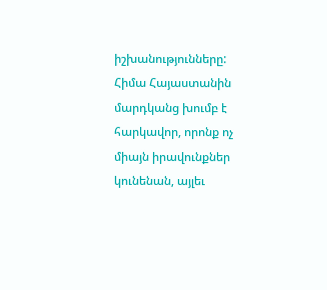իշխանությունները: Հիմա Հայաստանին մարդկանց խումբ է հարկավոր, որոնք ոչ միայն իրավունքներ կունենան, այլեւ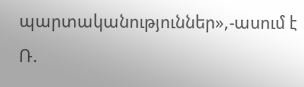պարտականություններ»,-ասում է Ռ.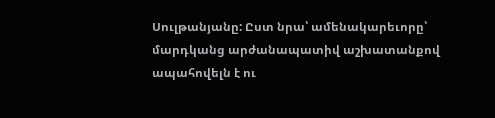Սուլթանյանը: Ըստ նրա՝ ամենակարեւորը՝ մարդկանց արժանապատիվ աշխատանքով ապահովելն է ու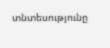տնտեսությունը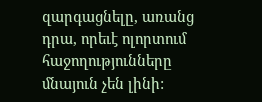զարգացնելը, առանց դրա, որեւէ ոլորտում հաջողությունները մնայուն չեն լինի: